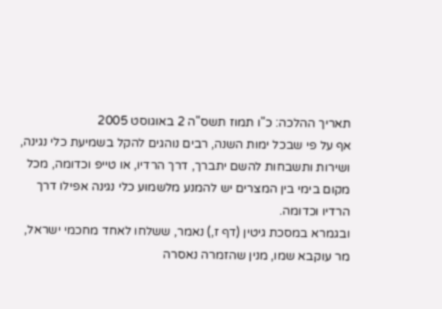תאריך ההלכה: כ"ו תמוז תשס"ה 2 באוגוסט 2005
אף על פי שבכל ימות השנה, רבים נוהגים להקל בשמיעת כלי נגינה, ושירות ותשבחות להשם יתברך, דרך הרדיו, או טייפ וכדומה, מכל מקום בימי בין המצרים יש להמנע מלשמוע כלי נגינה אפילו דרך הרדיו וכדומה.
ובגמרא במסכת גיטין (דף ז,) נאמר, ששלחו לאחד מחכמי ישראל, מר עוקבא שמו, מנין שהזמרה נאסרה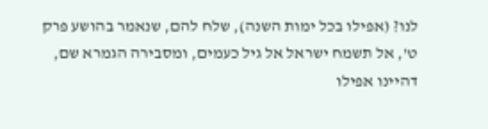לנו? (אפילו בכל ימות השנה), שלח להם, שנאמר בהושע פרק ט', אל תשמח ישראל אל גיל כעמים, ומסבירה הגמרא שם, דהיינו אפילו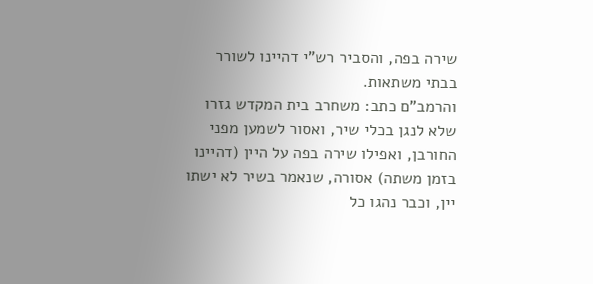שירה בפה, והסביר רש"י דהיינו לשורר בבתי משתאות.
והרמב"ם כתב: משחרב בית המקדש גזרו שלא לנגן בכלי שיר, ואסור לשמען מפני החורבן, ואפילו שירה בפה על היין (דהיינו בזמן משתה) אסורה, שנאמר בשיר לא ישתו יין, וכבר נהגו כל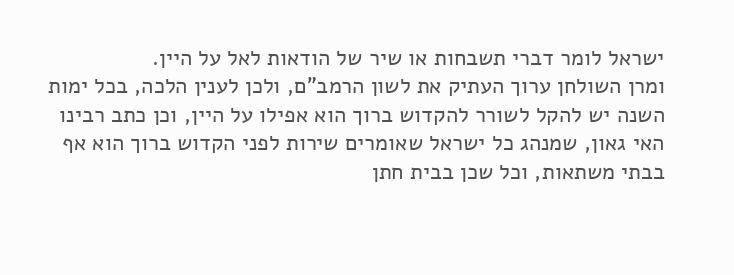ישראל לומר דברי תשבחות או שיר של הודאות לאל על היין.
ומרן השולחן ערוך העתיק את לשון הרמב"ם, ולכן לענין הלכה, בכל ימות השנה יש להקל לשורר להקדוש ברוך הוא אפילו על היין, וכן כתב רבינו האי גאון, שמנהג כל ישראל שאומרים שירות לפני הקדוש ברוך הוא אף בבתי משתאות, וכל שכן בבית חתן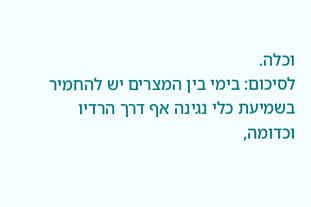וכלה.
לסיכום: בימי בין המצרים יש להחמיר בשמיעת כלי נגינה אף דרך הרדיו וכדומה,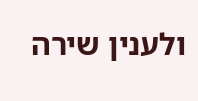ולענין שירה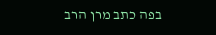בפה כתב מרן הרב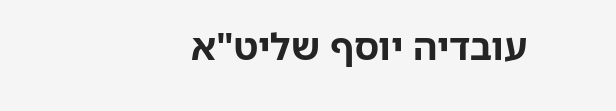עובדיה יוסף שליט"א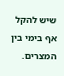שיש להקל אף בימי בין המצרים.